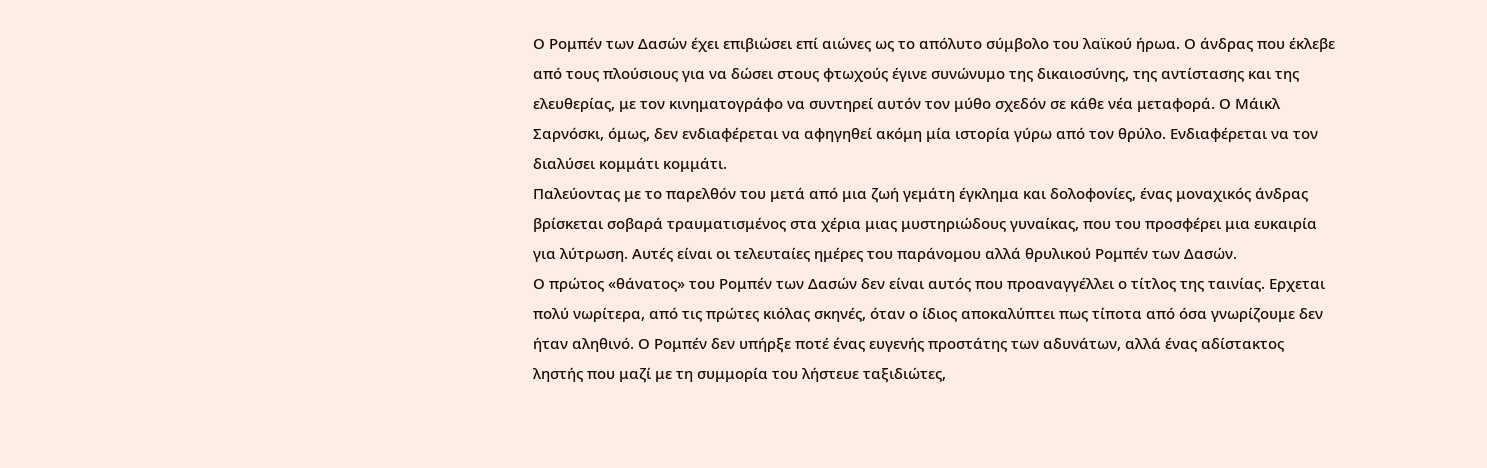Ο Ρομπέν των Δασών έχει επιβιώσει επί αιώνες ως το απόλυτο σύμβολο του λαϊκού ήρωα. Ο άνδρας που έκλεβε από τους πλούσιους για να δώσει στους φτωχούς έγινε συνώνυμο της δικαιοσύνης, της αντίστασης και της ελευθερίας, με τον κινηματογράφο να συντηρεί αυτόν τον μύθο σχεδόν σε κάθε νέα μεταφορά. Ο Μάικλ Σαρνόσκι, όμως, δεν ενδιαφέρεται να αφηγηθεί ακόμη μία ιστορία γύρω από τον θρύλο. Ενδιαφέρεται να τον διαλύσει κομμάτι κομμάτι.
Παλεύοντας με το παρελθόν του μετά από μια ζωή γεμάτη έγκλημα και δολοφονίες, ένας μοναχικός άνδρας βρίσκεται σοβαρά τραυματισμένος στα χέρια μιας μυστηριώδους γυναίκας, που του προσφέρει μια ευκαιρία για λύτρωση. Αυτές είναι οι τελευταίες ημέρες του παράνομου αλλά θρυλικού Ρομπέν των Δασών.
Ο πρώτος «θάνατος» του Ρομπέν των Δασών δεν είναι αυτός που προαναγγέλλει ο τίτλος της ταινίας. Ερχεται πολύ νωρίτερα, από τις πρώτες κιόλας σκηνές, όταν ο ίδιος αποκαλύπτει πως τίποτα από όσα γνωρίζουμε δεν ήταν αληθινό. Ο Ρομπέν δεν υπήρξε ποτέ ένας ευγενής προστάτης των αδυνάτων, αλλά ένας αδίστακτος ληστής που μαζί με τη συμμορία του λήστευε ταξιδιώτες,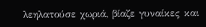λεηλατούσε χωριά, βίαζε γυναίκες και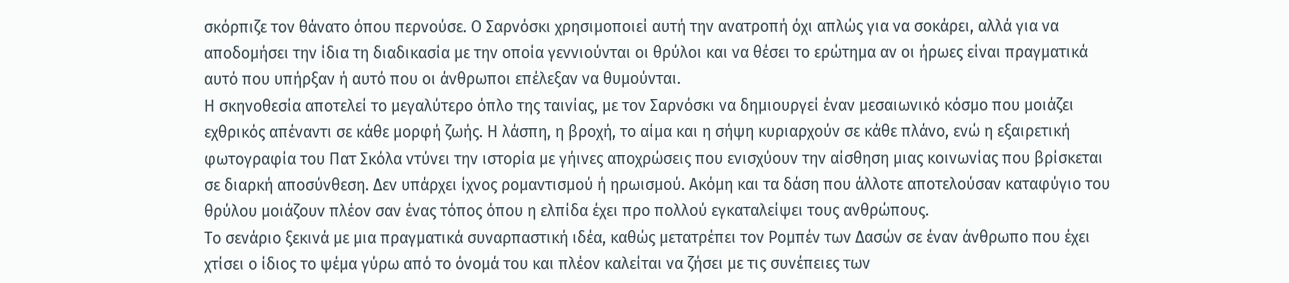σκόρπιζε τον θάνατο όπου περνούσε. Ο Σαρνόσκι χρησιμοποιεί αυτή την ανατροπή όχι απλώς για να σοκάρει, αλλά για να αποδομήσει την ίδια τη διαδικασία με την οποία γεννιούνται οι θρύλοι και να θέσει το ερώτημα αν οι ήρωες είναι πραγματικά αυτό που υπήρξαν ή αυτό που οι άνθρωποι επέλεξαν να θυμούνται.
Η σκηνοθεσία αποτελεί το μεγαλύτερο όπλο της ταινίας, με τον Σαρνόσκι να δημιουργεί έναν μεσαιωνικό κόσμο που μοιάζει εχθρικός απέναντι σε κάθε μορφή ζωής. Η λάσπη, η βροχή, το αίμα και η σήψη κυριαρχούν σε κάθε πλάνο, ενώ η εξαιρετική φωτογραφία του Πατ Σκόλα ντύνει την ιστορία με γήινες αποχρώσεις που ενισχύουν την αίσθηση μιας κοινωνίας που βρίσκεται σε διαρκή αποσύνθεση. Δεν υπάρχει ίχνος ρομαντισμού ή ηρωισμού. Ακόμη και τα δάση που άλλοτε αποτελούσαν καταφύγιο του θρύλου μοιάζουν πλέον σαν ένας τόπος όπου η ελπίδα έχει προ πολλού εγκαταλείψει τους ανθρώπους.
Το σενάριο ξεκινά με μια πραγματικά συναρπαστική ιδέα, καθώς μετατρέπει τον Ρομπέν των Δασών σε έναν άνθρωπο που έχει χτίσει ο ίδιος το ψέμα γύρω από το όνομά του και πλέον καλείται να ζήσει με τις συνέπειες των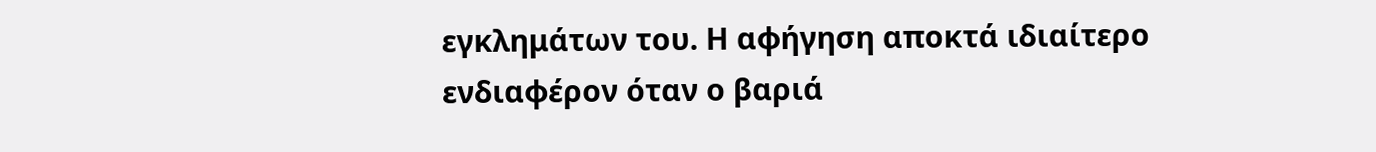εγκλημάτων του. Η αφήγηση αποκτά ιδιαίτερο ενδιαφέρον όταν ο βαριά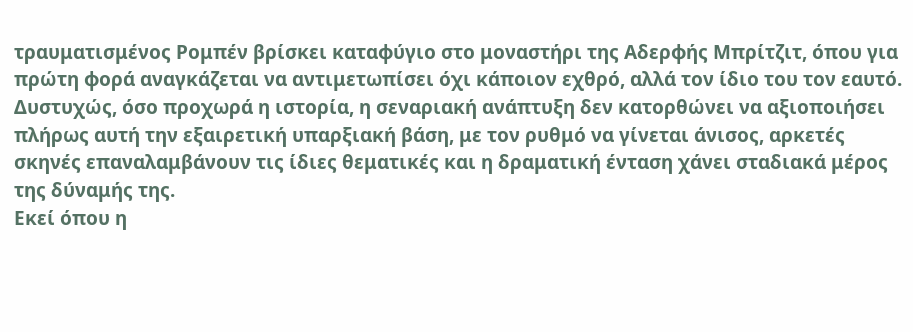τραυματισμένος Ρομπέν βρίσκει καταφύγιο στο μοναστήρι της Αδερφής Μπρίτζιτ, όπου για πρώτη φορά αναγκάζεται να αντιμετωπίσει όχι κάποιον εχθρό, αλλά τον ίδιο του τον εαυτό. Δυστυχώς, όσο προχωρά η ιστορία, η σεναριακή ανάπτυξη δεν κατορθώνει να αξιοποιήσει πλήρως αυτή την εξαιρετική υπαρξιακή βάση, με τον ρυθμό να γίνεται άνισος, αρκετές σκηνές επαναλαμβάνουν τις ίδιες θεματικές και η δραματική ένταση χάνει σταδιακά μέρος της δύναμής της.
Εκεί όπου η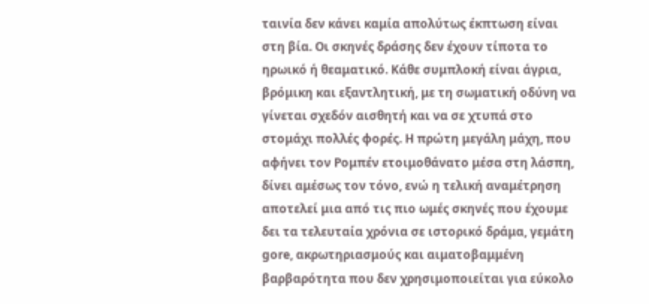ταινία δεν κάνει καμία απολύτως έκπτωση είναι στη βία. Οι σκηνές δράσης δεν έχουν τίποτα το ηρωικό ή θεαματικό. Κάθε συμπλοκή είναι άγρια, βρόμικη και εξαντλητική, με τη σωματική οδύνη να γίνεται σχεδόν αισθητή και να σε χτυπά στο στομάχι πολλές φορές. Η πρώτη μεγάλη μάχη, που αφήνει τον Ρομπέν ετοιμοθάνατο μέσα στη λάσπη, δίνει αμέσως τον τόνο, ενώ η τελική αναμέτρηση αποτελεί μια από τις πιο ωμές σκηνές που έχουμε δει τα τελευταία χρόνια σε ιστορικό δράμα, γεμάτη gore, ακρωτηριασμούς και αιματοβαμμένη βαρβαρότητα που δεν χρησιμοποιείται για εύκολο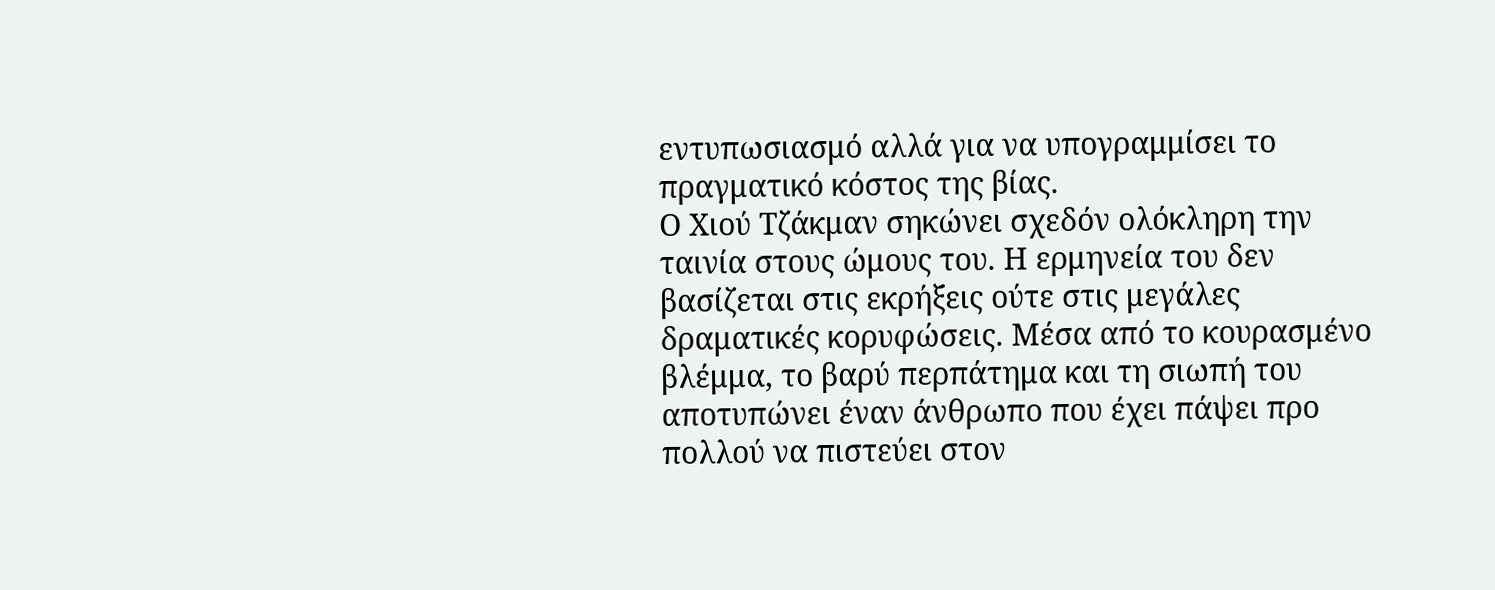εντυπωσιασμό αλλά για να υπογραμμίσει το πραγματικό κόστος της βίας.
Ο Χιού Τζάκμαν σηκώνει σχεδόν ολόκληρη την ταινία στους ώμους του. Η ερμηνεία του δεν βασίζεται στις εκρήξεις ούτε στις μεγάλες δραματικές κορυφώσεις. Μέσα από το κουρασμένο βλέμμα, το βαρύ περπάτημα και τη σιωπή του αποτυπώνει έναν άνθρωπο που έχει πάψει προ πολλού να πιστεύει στον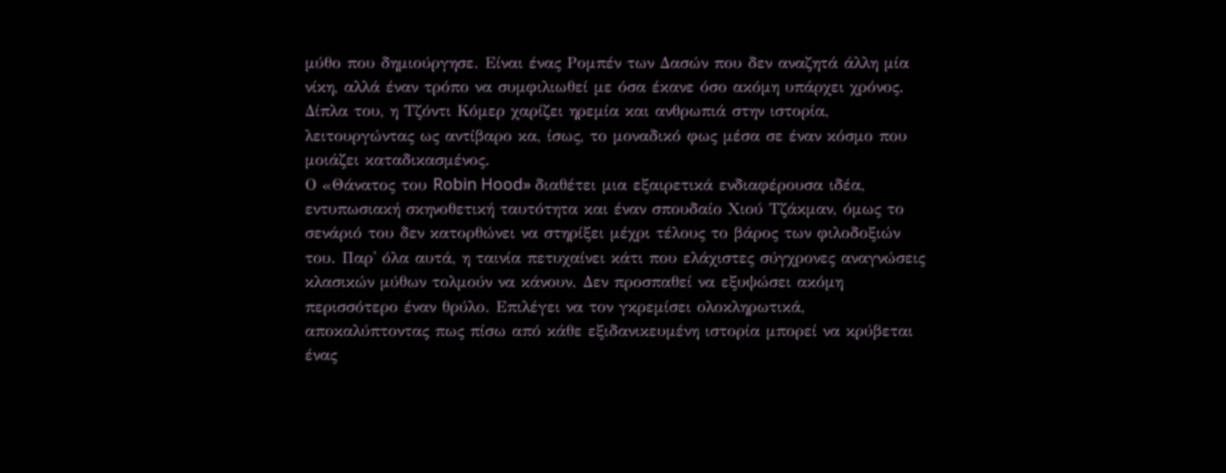μύθο που δημιούργησε. Είναι ένας Ρομπέν των Δασών που δεν αναζητά άλλη μία νίκη, αλλά έναν τρόπο να συμφιλιωθεί με όσα έκανε όσο ακόμη υπάρχει χρόνος. Δίπλα του, η Τζόντι Κόμερ χαρίζει ηρεμία και ανθρωπιά στην ιστορία, λειτουργώντας ως αντίβαρο κα, ίσως, το μοναδικό φως μέσα σε έναν κόσμο που μοιάζει καταδικασμένος.
Ο «Θάνατος του Robin Hood» διαθέτει μια εξαιρετικά ενδιαφέρουσα ιδέα, εντυπωσιακή σκηνοθετική ταυτότητα και έναν σπουδαίο Χιού Τζάκμαν, όμως το σενάριό του δεν κατορθώνει να στηρίξει μέχρι τέλους το βάρος των φιλοδοξιών του. Παρ' όλα αυτά, η ταινία πετυχαίνει κάτι που ελάχιστες σύγχρονες αναγνώσεις κλασικών μύθων τολμούν να κάνουν. Δεν προσπαθεί να εξυψώσει ακόμη περισσότερο έναν θρύλο. Επιλέγει να τον γκρεμίσει ολοκληρωτικά, αποκαλύπτοντας πως πίσω από κάθε εξιδανικευμένη ιστορία μπορεί να κρύβεται ένας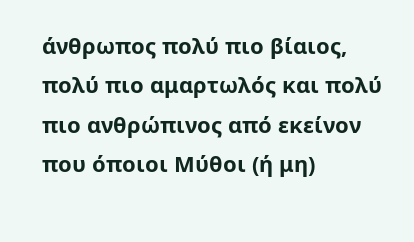άνθρωπος πολύ πιο βίαιος, πολύ πιο αμαρτωλός και πολύ πιο ανθρώπινος από εκείνον που όποιοι Μύθοι (ή μη)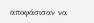αποφάσισαν να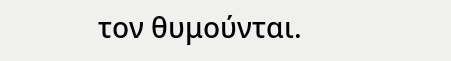τον θυμούνται.